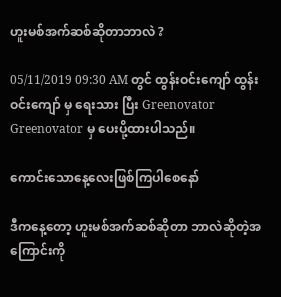ဟူးမစ်အက်ဆစ်ဆိုတာဘာလဲ ?

05/11/2019 09:30 AM တွင် ထွန်းဝင်းကျော် ထွန်းဝင်းကျော် မှ ရေးသား ပြီး Greenovator Greenovator မှ ပေးပို့ထားပါသည်။

ကောင်းသောနေ့လေးဖြစ်ကြပါစေနော်

ဒီကနေ့တော့ ဟူးမစ်အက်ဆစ်ဆိုတာ ဘာလဲဆိုတဲ့အကြောင်းကို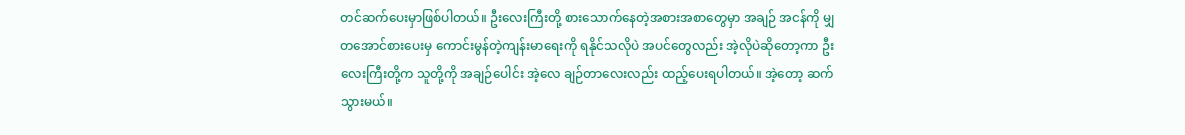တင်ဆက်ပေးမှာဖြစ်ပါတယ်။ ဦးလေးကြီးတို့ စားသောက်နေတဲ့အစားအစာတွေမှာ အချဉ် အငန်ကို မျှတအောင်စားပေးမှ ကောင်းမွန်တဲ့ကျန်းမာရေးကို ရနိုင်သလိုပဲ အပင်တွေလည်း အဲ့လိုပဲဆိုတော့ကာ ဦးလေးကြီးတို့က သူတို့ကို အချဉ်ပေါင်း အဲ့လေ ချဉ်တာလေးလည်း ထည့်ပေးရပါတယ်။ အဲ့တော့ ဆက်သွားမယ်။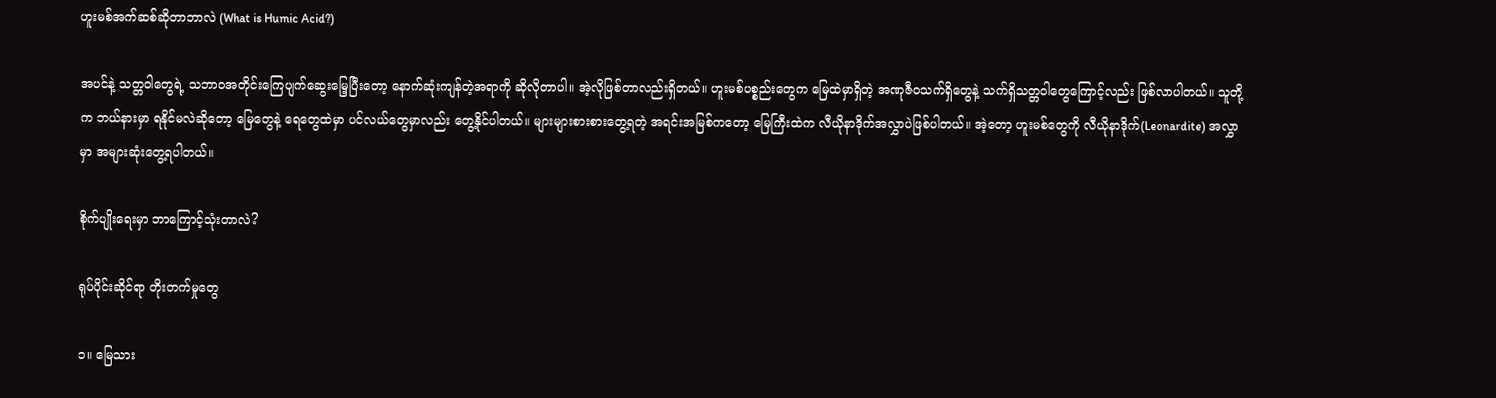ဟူးမစ်အက်ဆစ်ဆိုတာဘာလဲ (What is Humic Acid?)

အပင်နဲ့ သတ္တဝါတွေရဲ့ သဘာဝအတိုင်းကြေပျက်ဆွေးမြေ့ပြီးတော့ နောက်ဆုံးကျန်တဲ့အရာကို ဆိုလိုတာပါ။ အဲ့လိုဖြစ်တာလည်းရှိတယ်။ ဟူးမစ်ပစ္စည်းတွေက မြေထဲမှာရှိတဲ့ အဏုဇီဝသက်ရှိတွေနဲ့ သက်ရှိသတ္တဝါတွေကြောင့်လည်း ဖြစ်လာပါတယ်။ သူတို့က ဘယ်နားမှာ ရနိုင်မလဲဆိုတော့ မြေတွေနဲ့ ရေတွေထဲမှာ ပင်လယ်တွေမှာလည်း တွေ့နိုင်ပါတယ်။ များများစားစားတွေ့ရတဲ့ အရင်းအမြစ်ကတော့ မြေကြီးထဲက လီယိုနာဒိုက်အလွှာပဲဖြစ်ပါတယ်။ အဲ့တော့ ဟူးမစ်တွေကို လီယိုနာဒိုက်(Leonardite) အလွှာမှာ အများဆုံးတွေ့ရပါတယ်။

စိုက်ပျိုးရေးမှာ ဘာကြောင့်သုံးတာလဲ?

ရုပ်ပိုင်းဆိုင်ရာ တိုးတက်မှုတွေ

၁။ မြေသား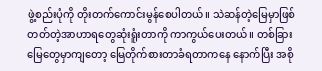ဖွဲ့စည်းပုံကို တိုးတက်ကောင်းမွန်စေပါတယ်။ သဲဆန်တဲ့မြေမှာဖြစ်တတ်တဲ့အာဟာရတွေဆုံးရူံးတာကို ကာကွယ်ပေးတယ်။ တစ်ခြားမြေတွေမှာကျတော့ မြေတိုက်စားတာခံရတာကနေ နောက်ပြီး အစို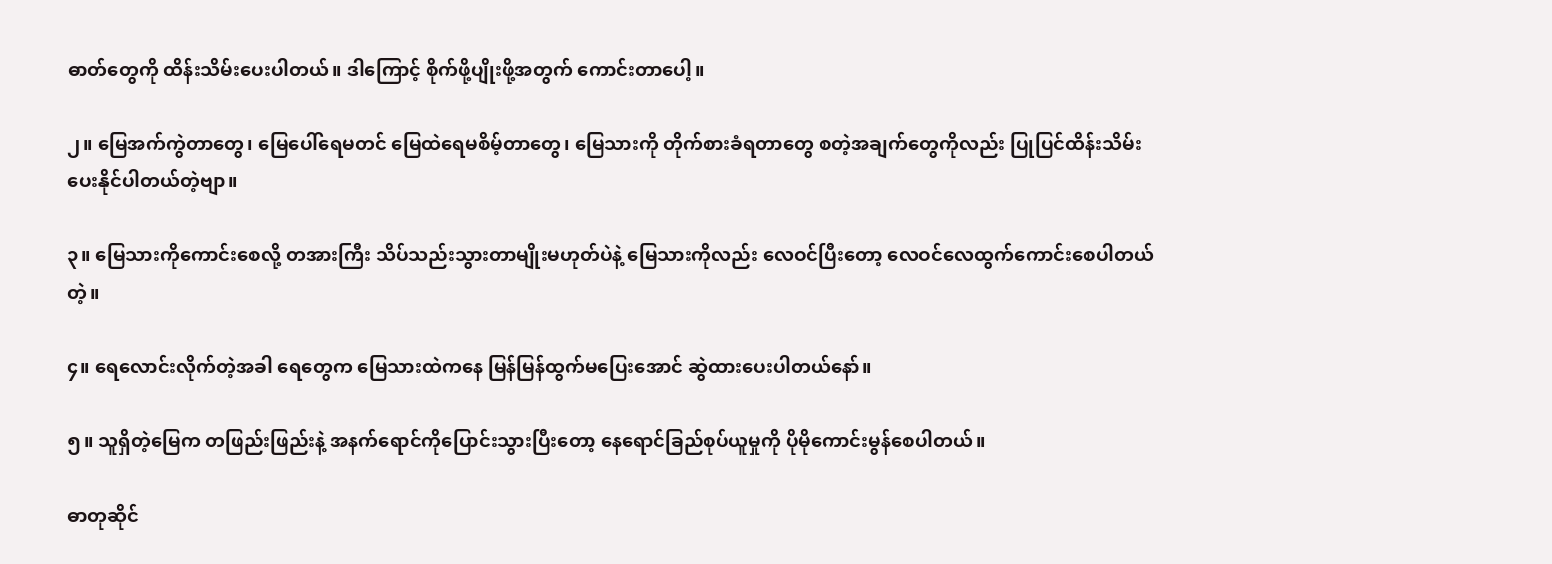ဓာတ်တွေကို ထိန်းသိမ်းပေးပါတယ်။ ဒါကြောင့် စိုက်ဖို့ပျိုးဖို့အတွက် ကောင်းတာပေါ့။

၂။ မြေအက်ကွဲတာတွေ၊ မြေပေါ်ရေမတင် မြေထဲရေမစိမ့်တာတွေ၊ မြေသားကို တိုက်စားခံရတာတွေ စတဲ့အချက်တွေကိုလည်း ပြုပြင်ထိန်းသိမ်းပေးနိုင်ပါတယ်တဲ့ဗျာ။

၃။ မြေသားကိုကောင်းစေလို့ တအားကြီး သိပ်သည်းသွားတာမျိုးမဟုတ်ပဲနဲ့ မြေသားကိုလည်း လေဝင်ပြီးတော့ လေဝင်လေထွက်ကောင်းစေပါတယ်တဲ့။

၄။ ရေလောင်းလိုက်တဲ့အခါ ရေတွေက မြေသားထဲကနေ မြန်မြန်ထွက်မပြေးအောင် ဆွဲထားပေးပါတယ်နော်။

၅။ သူရှိတဲ့မြေက တဖြည်းဖြည်းနဲ့ အနက်ရောင်ကိုပြောင်းသွားပြီးတော့ နေရောင်ခြည်စုပ်ယူမှုကို ပိုမိုကောင်းမွန်စေပါတယ်။

ဓာတုဆိုင်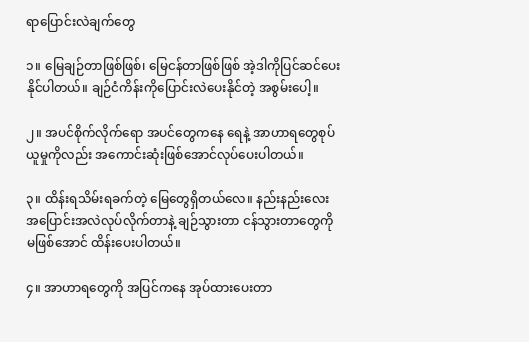ရာပြောင်းလဲချက်တွေ

၁။ မြေချဉ်တာဖြစ်ဖြစ်၊ မြေငန်တာဖြစ်ဖြစ် အဲ့ဒါကိုပြင်ဆင်ပေးနိုင်ပါတယ်။ ချဉ်ငံကိန်းကိုပြောင်းလဲပေးနိုင်တဲ့ အစွမ်းပေါ့။

၂။ အပင်စိုက်လိုက်ရော အပင်တွေကနေ ရေနဲ့ အာဟာရတွေစုပ်ယူမှုကိုလည်း အကောင်းဆုံးဖြစ်အောင်လုပ်ပေးပါတယ်။

၃။ ထိန်းရသိမ်းရခက်တဲ့ မြေတွေရှိတယ်လေ။ နည်းနည်းလေး အပြောင်းအလဲလုပ်လိုက်တာနဲ့ ချဉ်သွားတာ ငန်သွားတာတွေကိုမဖြစ်အောင် ထိန်းပေးပါတယ်။

၄။ အာဟာရတွေကို အပြင်ကနေ အုပ်ထားပေးတာ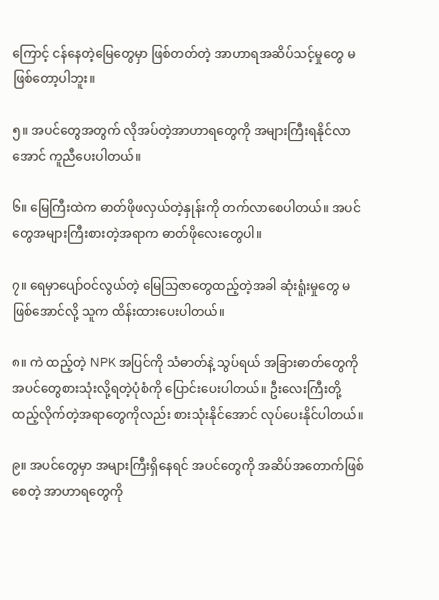ကြောင့် ငန်နေတဲ့မြေတွေမှာ ဖြစ်တတ်တဲ့ အာဟာရအဆိပ်သင့်မှုတွေ မဖြစ်တော့ပါဘူး။

၅။ အပင်တွေအတွက် လိုအပ်တဲ့အာဟာရတွေကို အများကြီးရနိုင်လာအောင် ကူညီပေးပါတယ်။

၆။ မြေကြီးထဲက ဓာတ်ဖိုဖလှယ်တဲ့နှုန်းကို တက်လာစေပါတယ်။ အပင်တွေအများကြီးစားတဲ့အရာက ဓာတ်ဖိုလေးတွေပါ။

၇။ ရေမှာပျော်ဝင်လွယ်တဲ့ မြေသြဇာတွေထည့်တဲ့အခါ ဆုံးရူံးမှုတွေ မဖြစ်အောင်လို့ သူက ထိန်းထားပေးပါတယ်။

၈။ ကဲ ထည့်တဲ့ NPK အပြင်ကို သံဓာတ်နဲ့ သွပ်ရယ် အခြားဓာတ်တွေကို အပင်တွေစားသုံးလို့ရတဲ့ပုံစံကို ပြောင်းပေးပါတယ်။ ဦးလေးကြီးတို့ထည့်လိုက်တဲ့အရာတွေကိုလည်း စားသုံးနိုင်အောင် လုပ်ပေးနိုင်ပါတယ်။

၉။ အပင်တွေမှာ အများကြီးရှိနေရင် အပင်တွေကို အဆိပ်အတောက်ဖြစ်စေတဲ့ အာဟာရတွေကို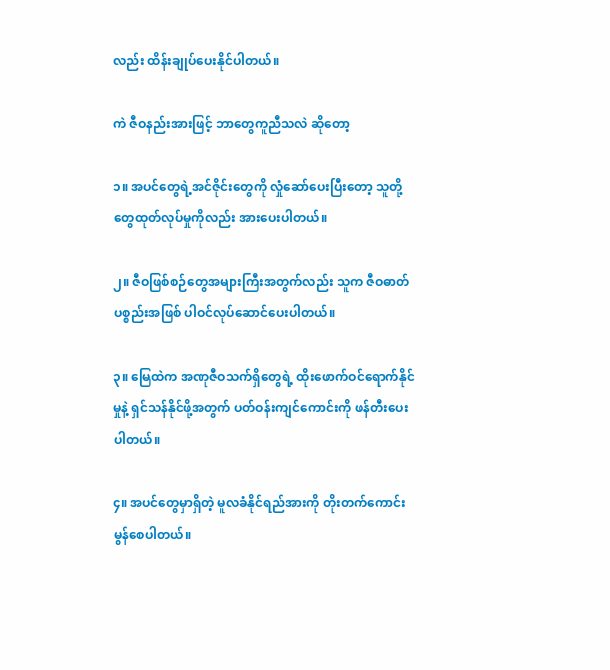လည်း ထိန်းချုပ်ပေးနိုင်ပါတယ်။

ကဲ ဇီဝနည်းအားဖြင့် ဘာတွေကူညီသလဲ ဆိုတော့

၁။ အပင်တွေရဲ့အင်ဇိုင်းတွေကို လှုံဆော်ပေးပြီးတော့ သူတို့တွေထုတ်လုပ်မှုကိုလည်း အားပေးပါတယ်။

၂။ ဇီဝဖြစ်စဉ်တွေအများကြီးအတွက်လည်း သူက ဇီဝဓာတ်ပစ္စည်းအဖြစ် ပါဝင်လုပ်ဆောင်ပေးပါတယ်။

၃။ မြေထဲက အဏုဇီဝသက်ရှိတွေရဲ့ ထိုးဖောက်ဝင်ရောက်နိုင်မှုနဲ့ ရှင်သန်နိုင်ဖို့အတွက် ပတ်ဝန်းကျင်ကောင်းကို ဖန်တီးပေးပါတယ်။

၄။ အပင်တွေမှာရှိတဲ့ မူလခံနိုင်ရည်အားကို တိုးတက်ကောင်းမွန်စေပါတယ်။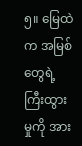၅။ မြေထဲက အမြစ်တွေရဲ့ကြီးထွားမှုကို အား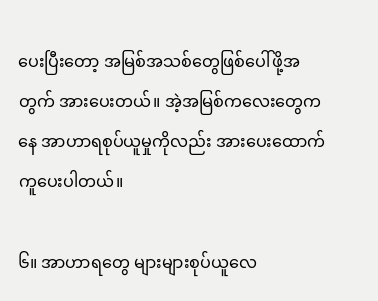ပေးပြီးတော့ အမြစ်အသစ်တွေဖြစ်ပေါ်ဖို့အတွက် အားပေးတယ်။ အဲ့အမြစ်ကလေးတွေကနေ အာဟာရစုပ်ယူမှုကိုလည်း အားပေးထောက်ကူပေးပါတယ်။

၆။ အာဟာရတွေ များများစုပ်ယူလေ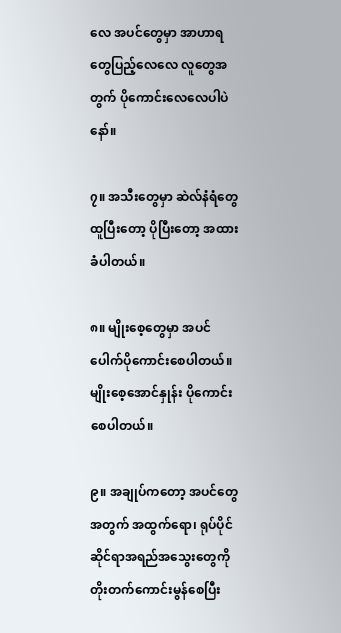လေ အပင်တွေမှာ အာဟာရတွေပြည့်လေလေ လူတွေအတွက် ပိုကောင်းလေလေပါပဲနော်။

၇။ အသီးတွေမှာ ဆဲလ်နံရံတွေ ထူပြီးတော့ ပိုပြီးတော့ အထားခံပါတယ်။

၈။ မျိုးစေ့တွေမှာ အပင်ပေါက်ပိုကောင်းစေပါတယ်။ မျိုးစေ့အောင်နှုန်း ပိုကောင်းစေပါတယ်။

၉။ အချုပ်ကတော့ အပင်တွေအတွက် အထွက်ရော၊ ရုပ်ပိုင်ဆိုင်ရာအရည်အသွေးတွေကို တိုးတက်ကောင်းမွန်စေပြီး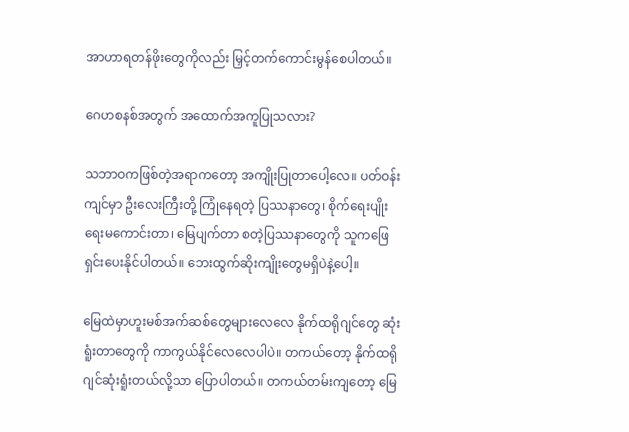အာဟာရတန်ဖိုးတွေကိုလည်း မြှင့်တက်ကောင်းမွန်စေပါတယ်။

ဂေဟစနစ်အတွက် အထောက်အကူပြုသလား?

သဘာဝကဖြစ်တဲ့အရာကတော့ အကျိုးပြုတာပေါ့လေ။ ပတ်ဝန်းကျင်မှာ ဦးလေးကြီးတို့ ကြုံနေရတဲ့ ပြဿနာတွေ၊ စိုက်ရေးပျိုးရေးမကောင်းတာ၊ မြေပျက်တာ စတဲ့ပြဿနာတွေကို သူကဖြေရှင်းပေးနိုင်ပါတယ်။ ဘေးထွက်ဆိုးကျိုးတွေမရှိပဲနဲ့ပေါ့။

မြေထဲမှာဟူးမစ်အက်ဆစ်တွေများလေလေ နိုက်ထရိုဂျင်တွေ ဆုံးရူံးတာတွေကို ကာကွယ်နိုင်လေလေပါပဲ။ တကယ်တော့ နိုက်ထရိုဂျင်ဆုံးရူံးတယ်လို့သာ ပြောပါတယ်။ တကယ်တမ်းကျတော့ မြေ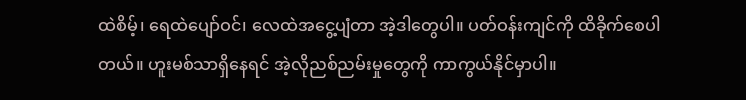ထဲစိမ့်၊ ရေထဲပျော်ဝင်၊ လေထဲအငွေ့ပျံတာ အဲ့ဒါတွေပါ။ ပတ်ဝန်းကျင်ကို ထိခိုက်စေပါတယ်။ ဟူးမစ်သာရှိနေရင် အဲ့လိုညစ်ညမ်းမှုတွေကို ကာကွယ်နိုင်မှာပါ။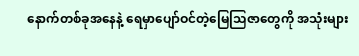နောက်တစ်ခုအနေနဲ့ ရေမှာပျော်ဝင်တဲ့မြေသြဇာတွေကို အသုံးများ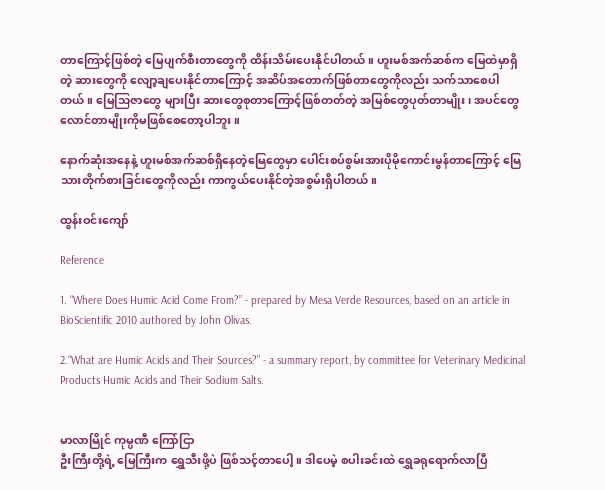တာကြောင့်ဖြစ်တဲ့ မြေပျက်စီးတာတွေကို ထိန်းသိမ်းပေးနိုင်ပါတယ်။ ဟူးမစ်အက်ဆစ်က မြေထဲမှာရှိတဲ့ ဆားတွေကို လျော့ချပေးနိုင်တာကြောင့် အဆိပ်အတောက်ဖြစ်တာတွေကိုလည်း သက်သာစေပါတယ်။ မြေသြဇာတွေ များပြီး ဆားတွေစုတာကြောင့်ဖြစ်တတ်တဲ့ အမြစ်တွေပုတ်တာမျိုး၊ အပင်တွေလောင်တာမျိုးကိုမဖြစ်စေတော့ပါဘူး။

နောက်ဆုံးအနေနဲ့ ဟူးမစ်အက်ဆစ်ရှိနေတဲ့မြေတွေမှာ ပေါင်းစပ်စွမ်းအားပိုမိုကောင်းမွန်တာကြောင့် မြေသားတိုက်စားခြင်းတွေကိုလည်း ကာကွယ်ပေးနိုင်တဲ့အစွမ်းရှိပါတယ်။

ထွန်းဝင်းကျော်

Reference

1. “Where Does Humic Acid Come From?” - prepared by Mesa Verde Resources, based on an article in BioScientific 2010 authored by John Olivas.

2.“What are Humic Acids and Their Sources?” - a summary report, by committee for Veterinary Medicinal Products Humic Acids and Their Sodium Salts.


မာလာမြိုင် ကုမ္ပဏီ ကြော်ငြာ
ဦးကြီးတို့ရဲ့ မြေကြီးက ရွှေသီးဖို့ပဲ ဖြစ်သင့်တာပေါ့။ ဒါပေမဲ့ စပါးခင်းထဲ ရွှေခရုရောက်လာပြီ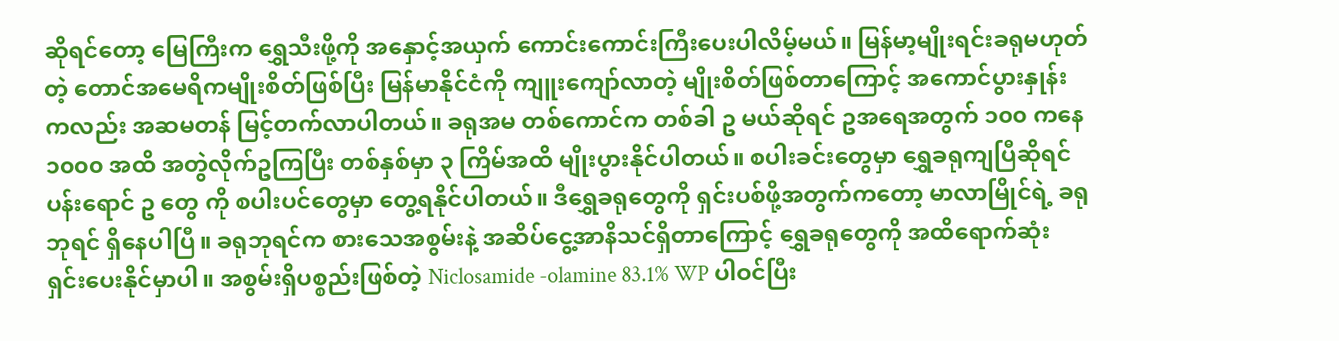ဆိုရင်တော့ မြေကြီးက ရွှေသီးဖို့ကို အနှောင့်အယှက် ကောင်းကောင်းကြီးပေးပါလိမ့်မယ်။ မြန်မာ့မျိုးရင်းခရုမဟုတ်တဲ့ တောင်အမေရိကမျိုးစိတ်ဖြစ်ပြီး မြန်မာနိုင်ငံကို ကျူးကျော်လာတဲ့ မျိုးစိတ်ဖြစ်တာကြောင့် အကောင်ပွားနှုန်းကလည်း အဆမတန် မြင့်တက်လာပါတယ်။ ခရုအမ တစ်ကောင်က တစ်ခါ ဥ မယ်ဆိုရင် ဥအရေအတွက် ၁၀၀ ကနေ ၁၀၀၀ အထိ အတွဲလိုက်ဥကြပြီး တစ်နှစ်မှာ ၃ ကြိမ်အထိ မျိုးပွားနိုင်ပါတယ်။ စပါးခင်းတွေမှာ ရွှေခရုကျပြီဆိုရင် ပန်းရောင် ဥ တွေ ကို စပါးပင်တွေမှာ တွေ့ရနိုင်ပါတယ်။ ဒီရွှေခရုတွေကို ရှင်းပစ်ဖို့အတွက်ကတော့ မာလာမြိုင်ရဲ့ ခရုဘုရင် ရှိနေပါပြီ။ ခရုဘုရင်က စားသေအစွမ်းနဲ့ အဆိပ်ငွေ့အာနိသင်ရှိတာကြောင့် ရွှေခရုတွေကို အထိရောက်ဆုံး ရှင်းပေးနိုင်မှာပါ။ အစွမ်းရှိပစ္စည်းဖြစ်တဲ့ Niclosamide -olamine 83.1% WP ပါဝင်ပြီး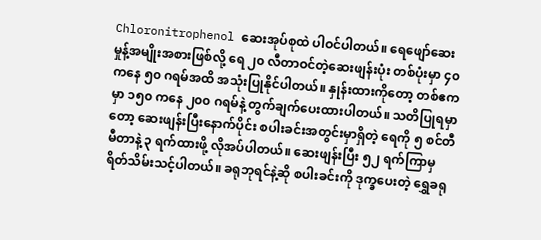Chloronitrophenol ဆေးအုပ်စုထဲ ပါဝင်ပါတယ်။ ရေဖျော်ဆေးမှုန့်အမျိုးအစားဖြစ်လို့ ရေ ၂၀ လီတာဝင်တဲ့ဆေးဖျန်းပုံး တစ်ပုံးမှာ ၄၀ ကနေ ၅၀ ဂရမ်အထိ အသုံးပြုနိုင်ပါတယ်။ နှုန်းထားကိုတော့ တစ်ဧကမှာ ၁၅၀ ကနေ ၂၀၀ ဂရမ်နဲ့ တွက်ချက်ပေးထားပါတယ်။ သတိပြုရမှာတော့ ဆေးဖျန်းပြီးနောက်ပိုင်း စပါးခင်းအတွင်းမှာရှိတဲ့ ရေကို ၅ စင်တီမီတာနဲ့ ၃ ရက်ထားဖို့ လိုအပ်ပါတယ်။ ဆေးဖျန်းပြီး ၅၂ ရက်ကြာမှ ရိတ်သိမ်းသင့်ပါတယ်။ ခရုဘုရင်နဲ့ဆို စပါးခင်းကို ဒုက္ခပေးတဲ့ ရွှေခရု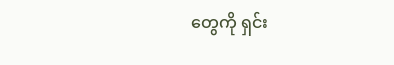တွေကို ရှင်း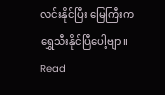လင်းနိုင်ပြီး မြေကြီးက ရွှေသီးနိုင်ပြီပေါ့ဗျာ။
Read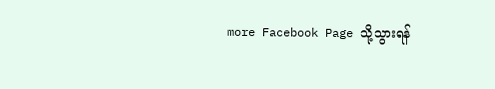more Facebook Page သို့သွားရန်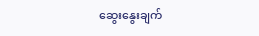ဆွေးနွေးချက်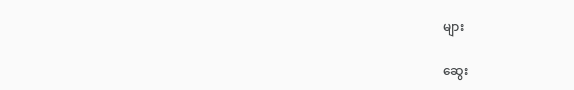များ

ဆွေး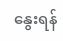နွေးရန်